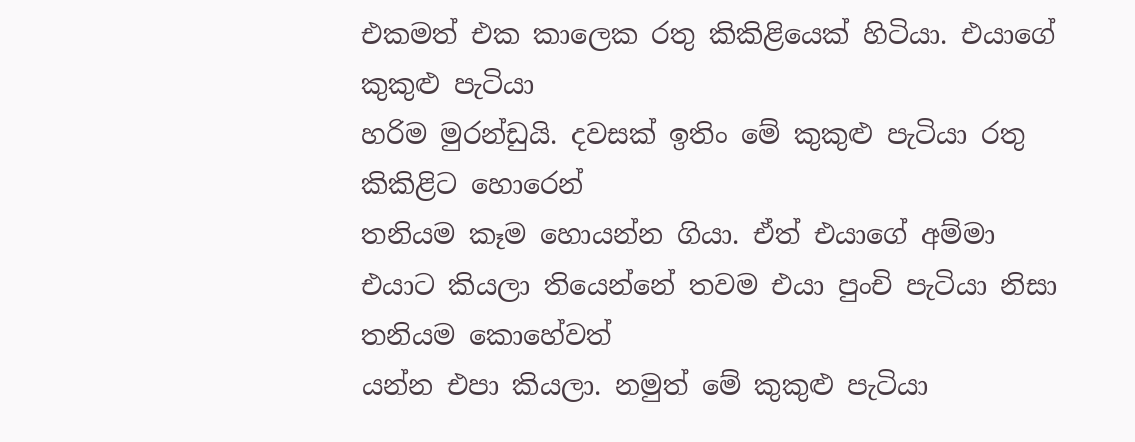එකමත් එක කාලෙක රතු කිකිළියෙක් හිටියා. එයාගේ කුකුළු පැටියා
හරිම මුරන්ඩුයි. දවසක් ඉතිං මේ කුකුළු පැටියා රතු කිකිළිට හොරෙන්
තනියම කෑම හොයන්න ගියා. ඒත් එයාගේ අම්මා
එයාට කියලා තියෙන්නේ තවම එයා පුංචි පැටියා නිසා තනියම කොහේවත්
යන්න එපා කියලා. නමුත් මේ කුකුළු පැටියා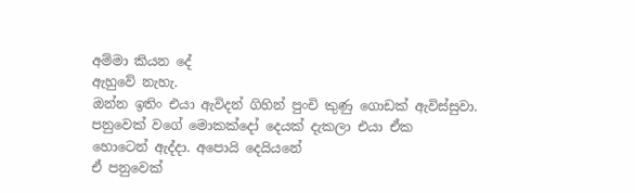අම්මා කියන දේ
ඇහුවේ නැහැ.
ඔන්න ඉතිං එයා ඇවිදන් ගිහින් පුංචි කුණු ගොඩක් ඇවිස්සුවා.
පනුවෙක් වගේ මොකක්දෝ දෙයක් දැකලා එයා ඒක
හොටෙන් ඇද්දා. අපොයි දෙයියනේ
ඒ පනුවෙක්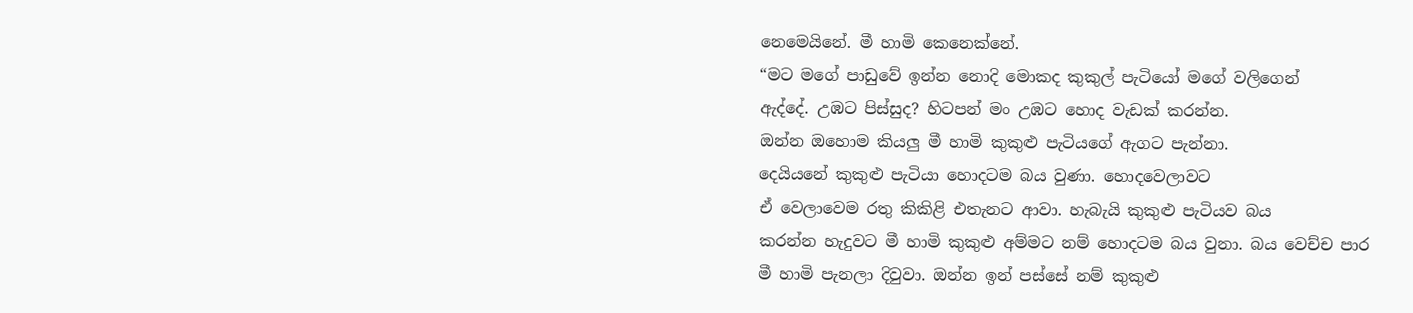නෙමෙයිනේ. මී හාමි කෙනෙක්නේ.
“මට මගේ පාඩුවේ ඉන්න නොදි මොකද කුකුල් පැටියෝ මගේ වලිගෙන්
ඇද්දේ. උඹට පිස්සුද? හිටපන් මං උඹට හොද වැඩක් කරන්න.
ඔන්න ඔහොම කියලු මී හාමි කුකුළු පැටියගේ ඇගට පැන්නා.
දෙයියනේ කුකුළු පැටියා හොදටම බය වුණා. හොදවෙලාවට
ඒ වෙලාවෙම රතු කිකිළි එතැනට ආවා. හැබැයි කුකුළු පැටියව බය
කරන්න හැදුවට මී හාමි කුකුළු අම්මට නම් හොදටම බය වුනා. බය වෙච්ච පාර
මී හාමි පැනලා දිවුවා. ඔන්න ඉන් පස්සේ නම් කුකුළු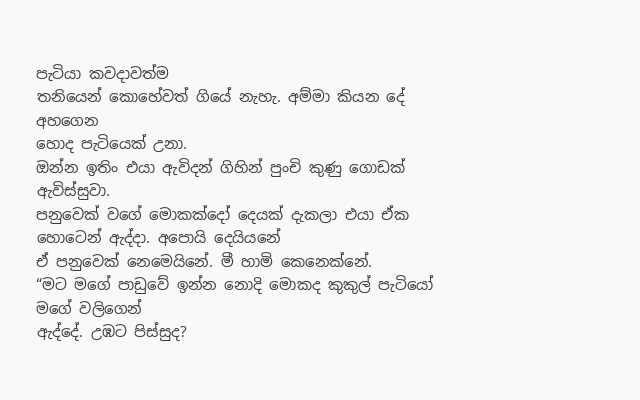පැටියා කවදාවත්ම
තනියෙන් කොහේවත් ගියේ නැහැ. අම්මා කියන දේ අහගෙන
හොද පැටියෙක් උනා.
ඔන්න ඉතිං එයා ඇවිදන් ගිහින් පුංචි කුණු ගොඩක් ඇවිස්සුවා.
පනුවෙක් වගේ මොකක්දෝ දෙයක් දැකලා එයා ඒක
හොටෙන් ඇද්දා. අපොයි දෙයියනේ
ඒ පනුවෙක් නෙමෙයිනේ. මී හාමි කෙනෙක්නේ.
“මට මගේ පාඩුවේ ඉන්න නොදි මොකද කුකුල් පැටියෝ මගේ වලිගෙන්
ඇද්දේ. උඹට පිස්සුද?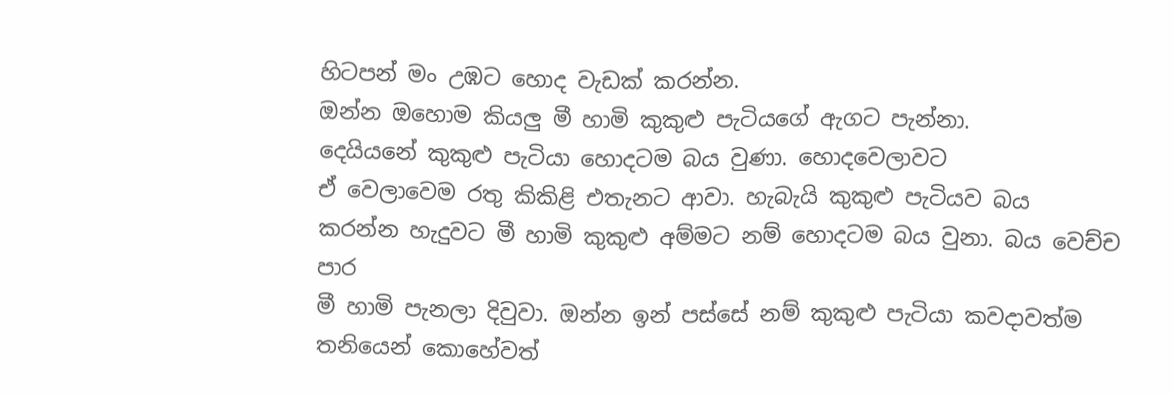හිටපන් මං උඹට හොද වැඩක් කරන්න.
ඔන්න ඔහොම කියලු මී හාමි කුකුළු පැටියගේ ඇගට පැන්නා.
දෙයියනේ කුකුළු පැටියා හොදටම බය වුණා. හොදවෙලාවට
ඒ වෙලාවෙම රතු කිකිළි එතැනට ආවා. හැබැයි කුකුළු පැටියව බය
කරන්න හැදුවට මී හාමි කුකුළු අම්මට නම් හොදටම බය වුනා. බය වෙච්ච පාර
මී හාමි පැනලා දිවුවා. ඔන්න ඉන් පස්සේ නම් කුකුළු පැටියා කවදාවත්ම
තනියෙන් කොහේවත්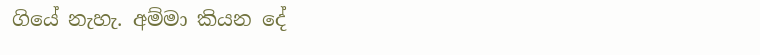ගියේ නැහැ. අම්මා කියන දේ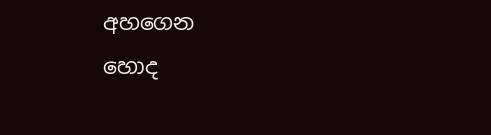අහගෙන
හොද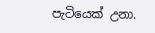පැටියෙක් උනා.